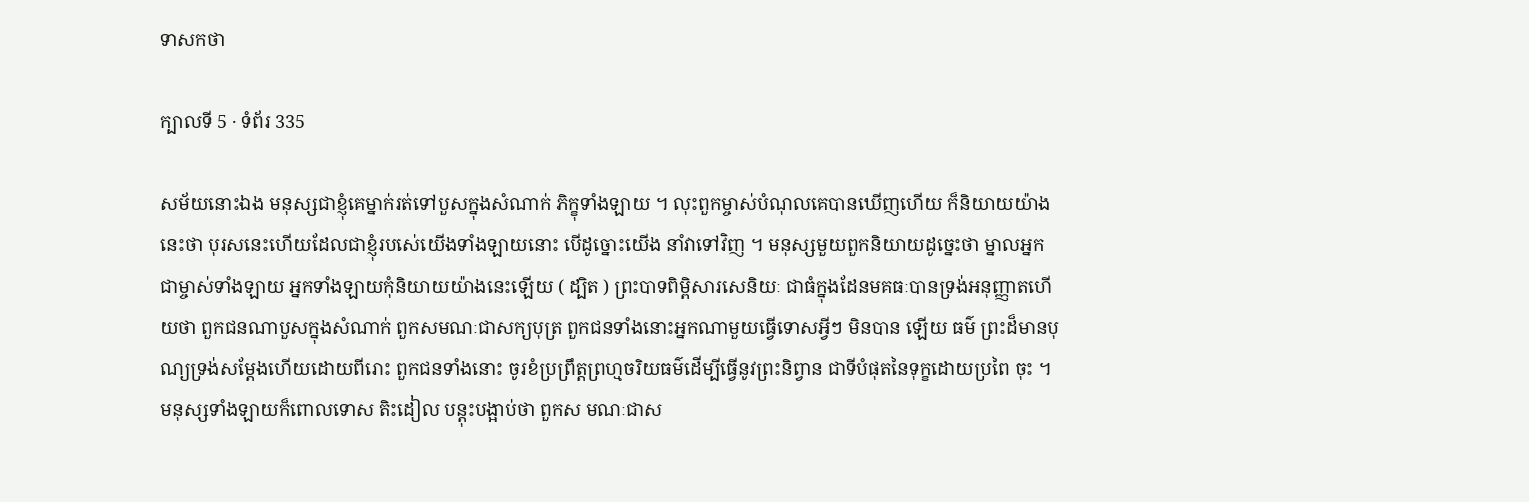ទាសកថា

ក្បាលទី 5 · ទំព័រ 335

សម័យនោះឯង មនុស្សជាខ្ញុំគេម្នាក់រត់ទៅបួសក្នុងសំណាក់ ភិក្ខុទាំងឡាយ ។ លុះពួកម្ចាស់បំណុលគេបានឃើញហើយ ក៏និយាយយ៉ាង នេះថា បុរសនេះហើយដែលជាខ្ញុំរបស់េយើងទាំងឡាយនោះ បើដូច្នោះយើង នាំវាទៅវិញ ។ មនុស្សមួយពួកនិយាយដូច្នេះថា ម្នាលអ្នកជាម្ចាស់ទាំងឡាយ អ្នកទាំងឡាយកុំនិយាយយ៉ាងនេះឡើយ ( ដ្បិត ) ព្រះបាទពិម្ពិសារសេនិយៈ ជាធំក្នុងដែនមគធៈបានទ្រង់អនុញ្ញាតហើយថា ពួកជនណាបួសក្នុងសំណាក់ ពួកសមណៈជាសក្យបុត្រ ពួកជនទាំងនោះអ្នកណាមួយធ្វើទោសអ្វីៗ មិនបាន ឡើយ ធម៌ ព្រះដ៏មានបុណ្យទ្រង់សម្តែងហើយដោយពីរោះ ពួកជនទាំងនោះ ចូរខំប្រព្រឹត្តព្រហ្មចរិយធម៌ដើម្បីធ្វើនូវព្រះនិព្វាន ជាទីបំផុតនៃទុក្ខដោយប្រពៃ ចុះ ។ មនុស្សទាំងឡាយក៏ពោលទោស តិះដៀល បន្តុះបង្អាប់ថា ពួកស មណៈជាស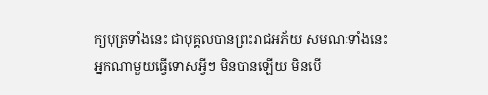ក្យបុត្រទាំងនេះ ជាបុគ្គលបានព្រះរាជអភ័យ សមណៈទាំងនេះ អ្នកណាមួយធ្វើទោសអ្វីៗ មិនបានឡើយ មិនបើ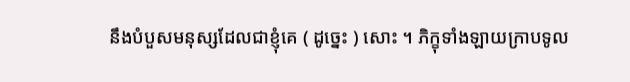នឹងបំបួសមនុស្សដែលជាខ្ញុំគេ ( ដូច្នេះ ) សោះ ។ ភិក្ខុទាំងឡាយក្រាបទូល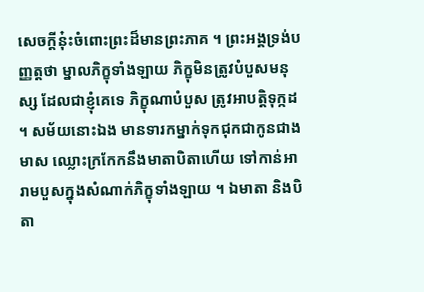សេចក្តីនុ៎ះចំពោះព្រះដ៏មានព្រះភាគ ។ ព្រះអង្គទ្រង់បញ្ញត្តថា ម្នាលភិក្ខុទាំងឡាយ ភិក្ខុមិនត្រូវបំបួសមនុស្ស ដែលជាខ្ញុំគេទេ ភិក្ខុណាបំបួស ត្រូវអាបត្តិទុក្កដ ។ សម័យនោះឯង មានទារកម្នាក់ទុកជុកជាកូនជាងមាស ឈ្លោះក្រកែកនឹងមាតាបិតាហើយ ទៅកាន់អារាមបួសក្នុងសំណាក់ភិក្ខុទាំងឡាយ ។ ឯមាតា និងបិតា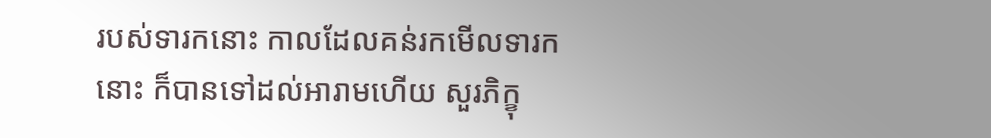របស់ទារកនោះ កាលដែលគន់រកមើលទារកនោះ ក៏បានទៅដល់អារាមហើយ សួរភិក្ខុ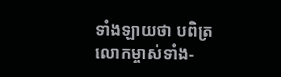ទាំងឡាយថា បពិត្រលោកម្ចាស់ទាំង-